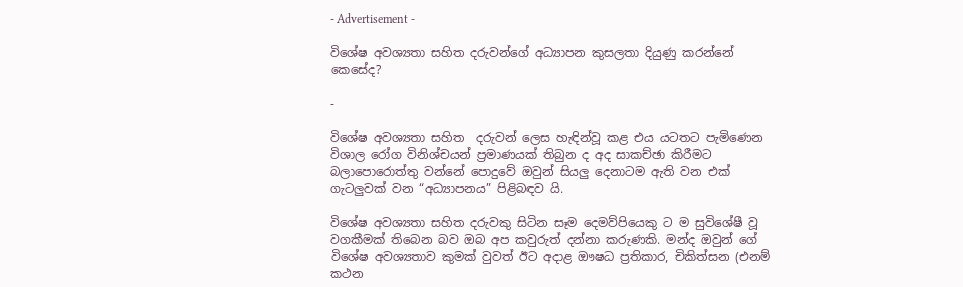- Advertisement -

විශේෂ අවශ්‍යතා සහිත දරුවන්ගේ අධ්‍යාපන කුසලතා දියුණු කරන්නේ කෙසේද?

-

විශේෂ අවශ්‍යතා සහිත  දරුවන් ලෙස හැඳින්වූ කළ එය යටතට පැමිණෙන විශාල රෝග විනිශ්චයන් ප්‍රමාණයක් තිබුන ද අද සාකච්ඡා කිරීමට බලාපොරොත්තු වන්නේ පොදුවේ ඔවුන් සියලු දෙනාටම ඇති වන එක් ගැටලුවක් වන “අධ්‍යාපනය” පිළිබඳව යි.

විශේෂ අවශ්‍යතා සහිත දරුවකු සිටින සෑම දෙමව්පියෙකු ට ම සුවිශේෂී වූ වගකීමක් තිබෙන බව ඔබ අප කවුරුත් දන්නා කරුණකි. මන්ද ඔවුන් ගේ විශේෂ අවශ්‍යතාව කුමක් වුවත් ඊට අදාළ ඖෂධ ප්‍රතිකාර, චිකිත්සන (එනම් කථන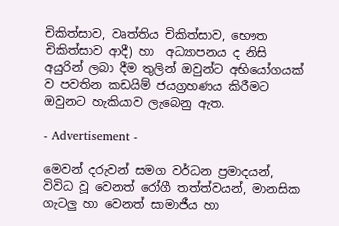චිකිත්සාව, වෘත්තිය චිකිත්සාව, භෞත චිකිත්සාව ආදී) හා  අධ්‍යාපනය ද නිසි අයුරින් ලබා දීම තුලින් ඔවුන්ට අභියෝගයක් ව පවතින කඩයිම් ජයග්‍රහණය කිරීමට ඔවුනට හැකියාව ලැබෙනු ඇත.

- Advertisement -

මෙවන් දරුවන් සමග වර්ධන ප්‍රමාදයන්, විවිධ වූ වෙනත් රෝගී තත්ත්වයන්, මානසික ගැටලු හා වෙනත් සාමාජීය හා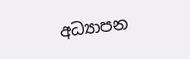අධ්‍යාපන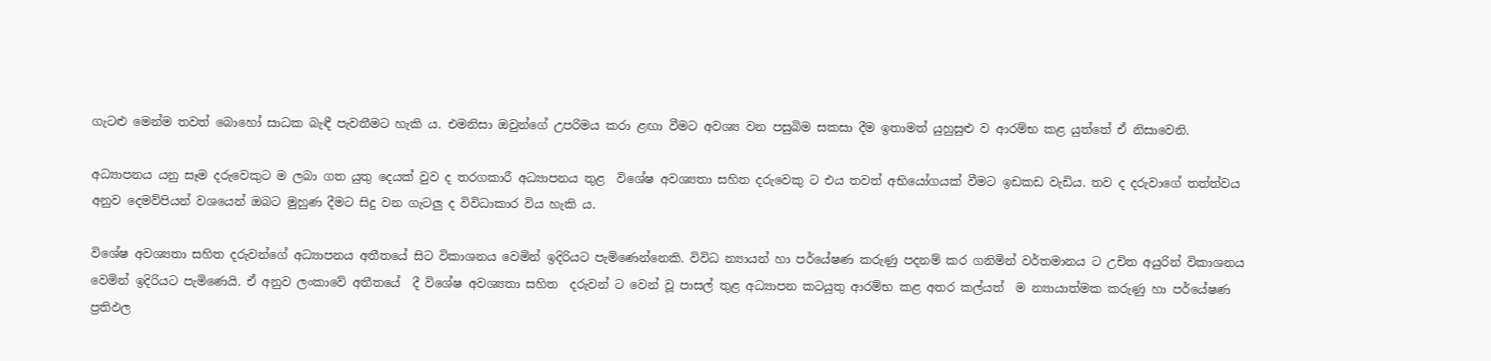ගැටළු මෙන්ම තවත් බොහෝ සාධක බැඳී පැවතීමට හැකි ය. එමනිසා ඔවුන්ගේ උපරිමය කරා ළඟා වීමට අවශ්‍ය වන පසුබිම සකසා දීම ඉතාමත් යුහුසුළු ව ආරම්භ කළ යුත්තේ ඒ නිසාවෙනි.

අධ්‍යාපනය යනු සෑම දරුවෙකුට ම ලබා ගත යුතු දෙයක් වුව ද තරගකාරී අධ්‍යාපනය තුළ  විශේෂ අවශ්‍යතා සහිත දරුවෙකු ට එය තවත් අභියෝගයක් වීමට ඉඩකඩ වැඩිය. තව ද දරුවාගේ තත්ත්වය අනුව දෙමව්පියන් වශයෙන් ඔබට මුහුණ දීමට සිදු වන ගැටලු ද විවිධාකාර විය හැකි ය.

විශේෂ අවශ්‍යතා සහිත දරුවන්ගේ අධ්‍යාපනය අතීතයේ සිට විකාශනය වෙමින් ඉදිරියට පැමිණෙන්නෙකි. විවිධ න්‍යායන් හා පර්යේෂණ කරුණු පදනම් කර ගනිමින් වර්තමානය ට උචිත අයුරින් විකාශනය වෙමින් ඉදිරියට පැමිණෙයි. ඒ අනුව ලංකාවේ අතීතයේ  දී විශේෂ අවශ්‍යතා සහිත  දරුවන් ට වෙන් වූ පාසල් තුළ අධ්‍යාපන කටයුතු ආරම්භ කළ අතර කල්යත්  ම න්‍යායාත්මක කරුණු හා පර්යේෂණ ප්‍රතිඵල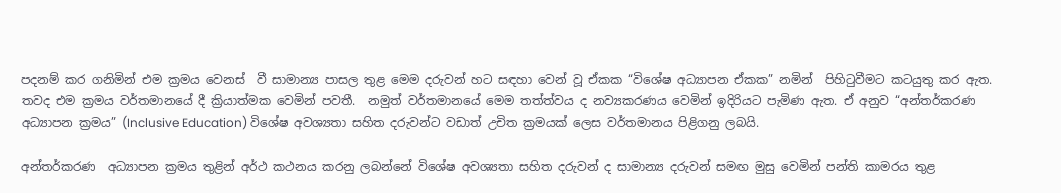පදනම් කර ගනිමින් එම ක්‍රමය වෙනස්  වී සාමාන්‍ය පාසල තුළ මෙම දරුවන් හට සඳහා වෙන් වූ ඒකක “විශේෂ අධ්‍යාපන ඒකක” නමින්  පිහිටුවීමට කටයුතු කර ඇත. තවද එම ක්‍රමය වර්තමානයේ දී ක්‍රියාත්මක වෙමින් පවතී.  නමුත් වර්තමානයේ මෙම තත්ත්වය ද නව්‍යකරණය වෙමින් ඉදිරියට පැමිණ ඇත. ඒ අනුව “අන්තර්කරණ අධ්‍යාපන ක්‍රමය” (Inclusive Education) විශේෂ අවශ්‍යතා සහිත දරුවන්ට වඩාත් උචිත ක්‍රමයක් ලෙස වර්තමානය පිළිගනු ලබයි.

අන්තර්කරණ  අධ්‍යාපන ක්‍රමය තුළින් අර්ථ කථනය කරනු ලබන්නේ විශේෂ අවශ්‍යතා සහිත දරුවන් ද සාමාන්‍ය දරුවන් සමඟ මුසු වෙමින් පන්ති කාමරය තුළ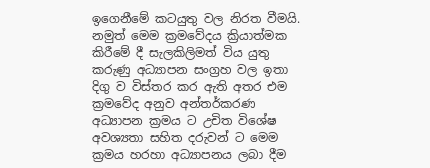ඉගෙනීමේ කටයුතු වල නිරත වීමයි. නමුත් මෙම ක්‍රමවේදය ක්‍රියාත්මක කිරීමේ දී සැලකිලිමත් විය යුතු කරුණු අධ්‍යාපන සංග්‍රහ වල ඉතා දිගු ව විස්තර කර ඇති අතර එම ක්‍රමවේද අනුව අන්තර්කරණ අධ්‍යාපන ක්‍රමය ට උචිත විශේෂ අවශ්‍යතා සහිත දරුවන් ට මෙම ක්‍රමය හරහා අධ්‍යාපනය ලබා දීම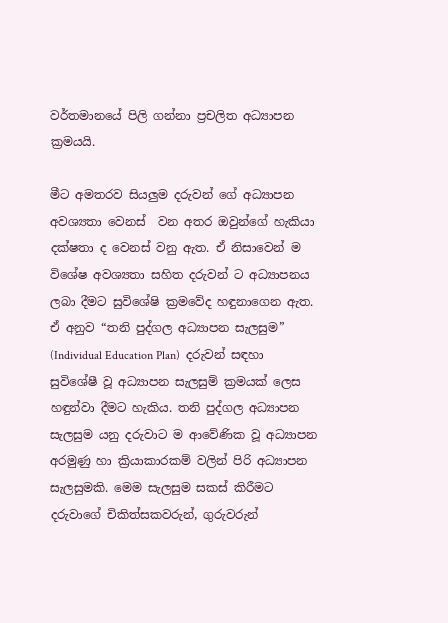වර්තමානයේ පිලි ගන්නා ප්‍රචලිත අධ්‍යාපන ක්‍රමයයි.

මීට අමතරව සියලුම දරුවන් ගේ අධ්‍යාපන අවශ්‍යතා වෙනස්  වන අතර ඔවුන්ගේ හැකියා දක්ෂතා ද වෙනස් වනු ඇත. ඒ නිසාවෙන් ම විශේෂ අවශ්‍යතා සහිත දරුවන් ට අධ්‍යාපනය ලබා දීමට සුවිශේෂි ක්‍රමවේද හඳුනාගෙන ඇත. ඒ අනුව “තනි පුද්ගල අධ්‍යාපන සැලසුම” (Individual Education Plan)  දරුවන් සඳහා සුවිශේෂී වූ අධ්‍යාපන සැලසුම් ක්‍රමයක් ලෙස හඳුන්වා දීමට හැකිය. තනි පුද්ගල අධ්‍යාපන සැලසුම යනු දරුවාට ම ආවේණික වූ අධ්‍යාපන අරමුණු හා ක්‍රියාකාරකම් වලින් පිරි අධ්‍යාපන සැලසුමකි. මෙම සැලසුම සකස් කිරීමට දරුවාගේ චිකිත්සකවරුන්, ගුරුවරුන්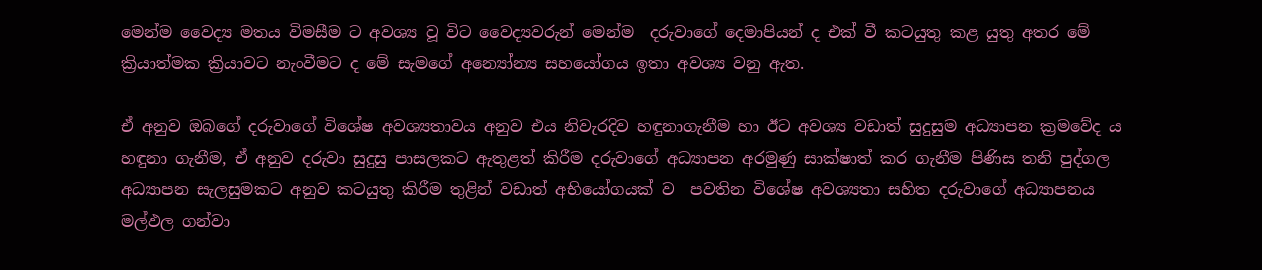මෙන්ම වෛද්‍ය මතය විමසීම ට අවශ්‍ය වූ විට වෛද්‍යවරුන් මෙන්ම  දරුවාගේ දෙමාපියන් ද එක් වී කටයුතු කළ යුතු අතර මේ ක්‍රියාත්මක ක්‍රියාවට නැංවීමට ද මේ සැමගේ අන්‍යෝන්‍ය සහයෝගය ඉතා අවශ්‍ය වනු ඇත.

ඒ අනුව ඔබගේ දරුවාගේ විශේෂ අවශ්‍යතාවය අනුව එය නිවැරදිව හඳුනාගැනීම හා ඊට අවශ්‍ය වඩාත් සුදුසුම අධ්‍යාපන ක්‍රමවේද ය හඳුනා ගැනීම, ඒ අනුව දරුවා සුදුසු පාසලකට ඇතුළත් කිරීම දරුවාගේ අධ්‍යාපන අරමුණු සාක්ෂාත් කර ගැනීම පිණිස තනි පුද්ගල අධ්‍යාපන සැලසුමකට අනුව කටයුතු කිරීම තුළින් වඩාත් අභියෝගයක් ව  පවතින විශේෂ අවශ්‍යතා සහිත දරුවාගේ අධ්‍යාපනය මල්ඵල ගන්වා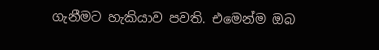ගැනීමට හැකියාව පවති. එමෙන්ම ඔබ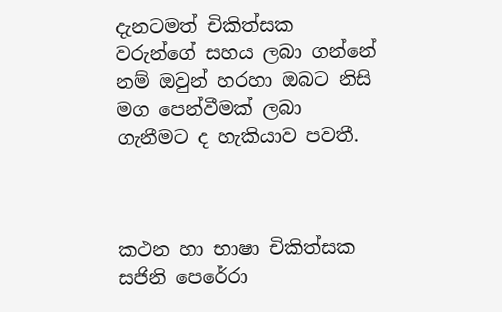දැනටමත් චිකිත්සක වරුන්ගේ සහය ලබා ගන්නේ නම් ඔවුන් හරහා ඔබට නිසි මග පෙන්වීමක් ලබා ගැනීමට ද හැකියාව පවතී.



කථන හා භාෂා චිකිත්සක සජිනි පෙරේරා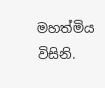මහත්මිය විසිනි.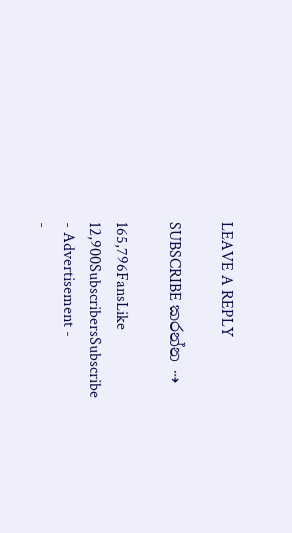LEAVE A REPLY

SUBSCRIBE කරන්න ⇢

165,796FansLike
12,900SubscribersSubscribe
- Advertisement -
-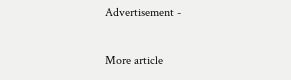Advertisement -

More article